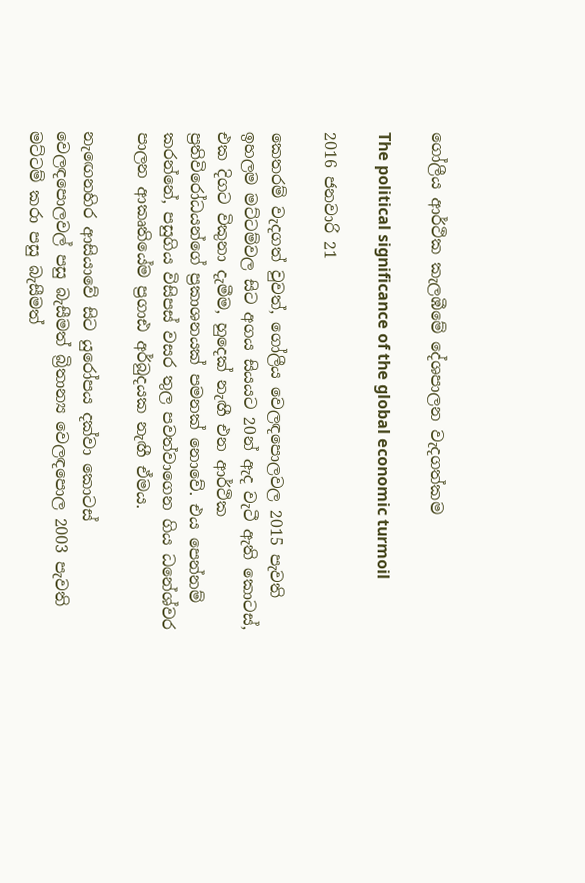ගෝලීය ආර්ථික කැලඹීමේ දේශපාලන වැදගත්කම

The political significance of the global economic turmoil

2016 ජනවාරි 21

කෙතරම් වැදගත් වුවත්, ගෝලීය වෙලඳපොලවල 2015 පැවති ඉහලම මට්ටම්වල සිට අගය සියයට 20න් ඇද වැටී ඇති කොටස්, එක දිගට විකුනා දැමීම, හුදෙක් නැඟී එන ආර්ථික ප්‍රතිවිරෝධයන්ගේ ප්‍රකාශනයක් පමනක් නොවේ. එය පෙන්නම් කරන්නේ, පසුගිය විසිපස් වසර තුල පවත්වාගෙන ගිය ධනේශ්වර පාලන ආකෘතියේම ප්‍රගාඪ අර්බුදයක නැඟී ඒමය.

නැඟෙනහිර ආසියාවේ සිට යුරෝපය දක්වා කොටස් වෙලඳපොලවල් පසු බැසීමත් බ්‍රිතාන්‍ය වෙලඳපොල 2003 පැවති මට්ටම් කරා පසු බැසීමත්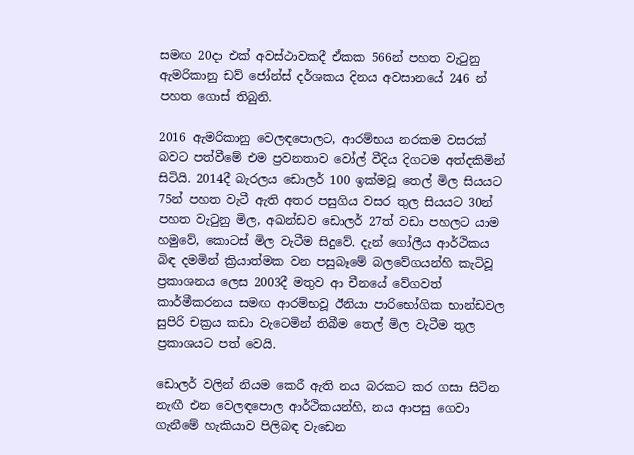සමඟ 20දා එක් අවස්ථාවකදී ඒකක 566න් පහත වැටුනු ඇමරිකානු ඩව් ජෝන්ස් දර්ශකය දිනය අවසානයේ 246 න් පහත ගොස් තිබුනි.

2016 ඇමරිකානු වෙලඳපොලට, ආරම්භය නරකම වසරක් බවට පත්වීමේ එම ප්‍රවනතාව වෝල් වීදිය දිගටම අත්දකිමින් සිටියි. 2014දී බැරලය ඩොලර් 100 ඉක්මවූ තෙල් මිල සියයට 75න් පහත වැටී ඇති අතර පසුගිය වසර තුල සියයට 30න් පහත වැටුනු මිල, අඛන්ඩව ඩොලර් 27ත් වඩා පහලට යාම හමුවේ, කොටස් මිල වැටීම සිදුවේ. දැන් ගෝලීය ආර්ථිකය බිඳ දමමින් ක්‍රියාත්මක වන පසුබෑමේ බලවේගයන්හි කැටිවූ ප්‍රකාශනය ලෙස 2003දී මතුව ආ චීනයේ වේගවත් කාර්මීකරනය සමඟ ආරම්භවූ ඊනියා පාරිභෝගික භාන්ඩවල සුපිරි චක්‍රය කඩා වැටෙමින් තිබීම තෙල් මිල වැටීම තුල ප්‍රකාශයට පත් වෙයි.

ඩොලර් වලින් නියම කෙරී ඇති නය බරකට කර ගසා සිටින නැඟී එන වෙලඳපොල ආර්ථිකයන්හි, නය ආපසු ගෙවා ගැනීමේ හැකියාව පිලිබඳ වැඩෙන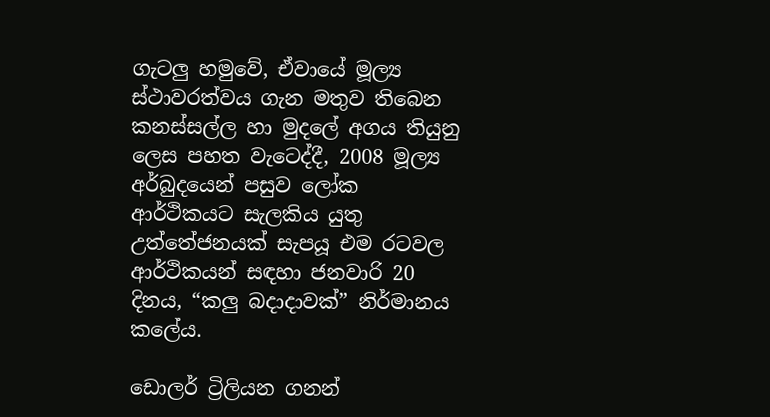ගැටලු හමුවේ, ඒවායේ මූල්‍ය ස්ථාවරත්වය ගැන මතුව තිබෙන කනස්සල්ල හා මුදලේ අගය තියුනු ලෙස පහත වැටෙද්දී, 2008 මූල්‍ය අර්බුදයෙන් පසුව ලෝක ආර්ථිකයට සැලකිය යුතු උත්තේජනයක් සැපයූ එම රටවල ආර්ථිකයන් සඳහා ජනවාරි 20 දිනය, “කලු බදාදාවක්” නිර්මානය කලේය.

ඩොලර් ට්‍රිලියන ගනන්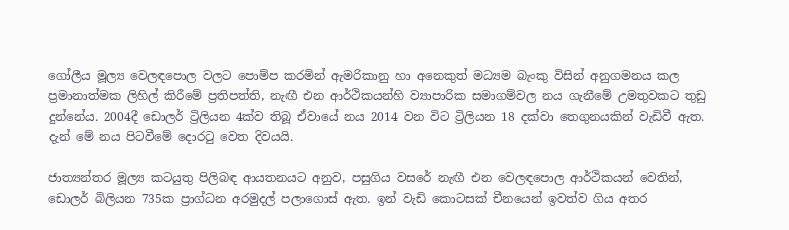ගෝලීය මූල්‍ය වෙලඳපොල වලට පොම්ප කරමින් ඇමරිකානු හා අනෙකුත් මධ්‍යම බැංකු විසින් අනුගමනය කල ප්‍රමානාත්මක ලිහිල් කිරීමේ ප්‍රතිපත්ති, නැඟී එන ආර්ථිකයන්හි ව්‍යාපාරික සමාගම්වල නය ගැනීමේ උමතුවකට තුඩු දුන්නේය. 2004දී ඩොලර් ට්‍රිලියන 4ක්ව තිබූ ඒවායේ නය 2014 වන විට ට්‍රිලියන 18 දක්වා තෙගුනයකින් වැඩිවී ඇත. දැන් මේ නය පිටවීමේ දොරටු වෙත දිවයයි.

ජාත්‍යන්තර මූල්‍ය කටයුතු පිලිබඳ ආයතනයට අනුව, පසුගිය වසරේ නැඟී එන වෙලඳපොල ආර්ථිකයන් වෙතින්, ඩොලර් බිලියන 735ක ප්‍රාග්ධන අරමුදල් පලාගොස් ඇත. ඉන් වැඩි කොටසක් චීනයෙන් ඉවත්ව ගිය අතර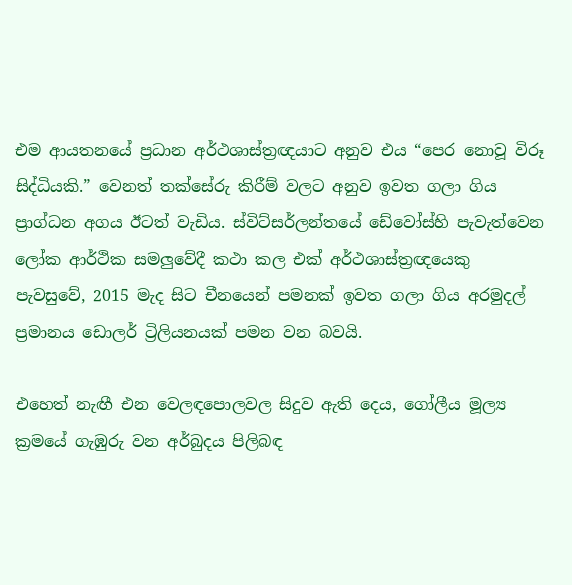එම ආයතනයේ ප්‍රධාන අර්ථශාස්ත්‍රඥයාට අනුව එය “පෙර නොවූ විරූ සිද්ධියකි.” වෙනත් තක්සේරු කිරීම් වලට අනුව ඉවත ගලා ගිය ප්‍රාග්ධන අගය ඊටත් වැඩිය. ස්විට්සර්ලන්තයේ ඩේවෝස්හි පැවැත්වෙන ලෝක ආර්ථික සමලුවේදී කථා කල එක් අර්ථශාස්ත්‍රඥයෙකු පැවසුවේ, 2015 මැද සිට චීනයෙන් පමනක් ඉවත ගලා ගිය අරමුදල් ප්‍රමානය ඩොලර් ට්‍රිලියනයක් පමන වන බවයි.

එහෙත් නැඟී එන වෙලඳපොලවල සිදුව ඇති දෙය, ගෝලීය මූල්‍ය ක්‍රමයේ ගැඹුරු වන අර්බුදය පිලිබඳ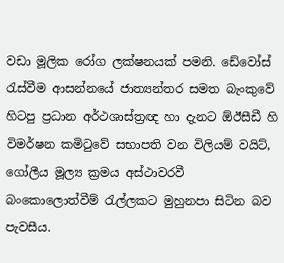වඩා මූලික රෝග ලක්ෂනයක් පමනි. ඩේවෝස් රැස්වීම ආසන්නයේ ජාත්‍යන්තර සමත බැංකුවේ හිටපු ප්‍රධාන අර්ථශාස්ත්‍රඥ හා දැනට ඕඊසීඩී හි විමර්ෂන කමිටුවේ සභාපති වන විලියම් වයිට්, ගෝලීය මූල්‍ය ක්‍රමය අස්ථාවරවී බංකොලොත්වීම් රැල්ලකට මුහුනපා සිටින බව පැවසීය.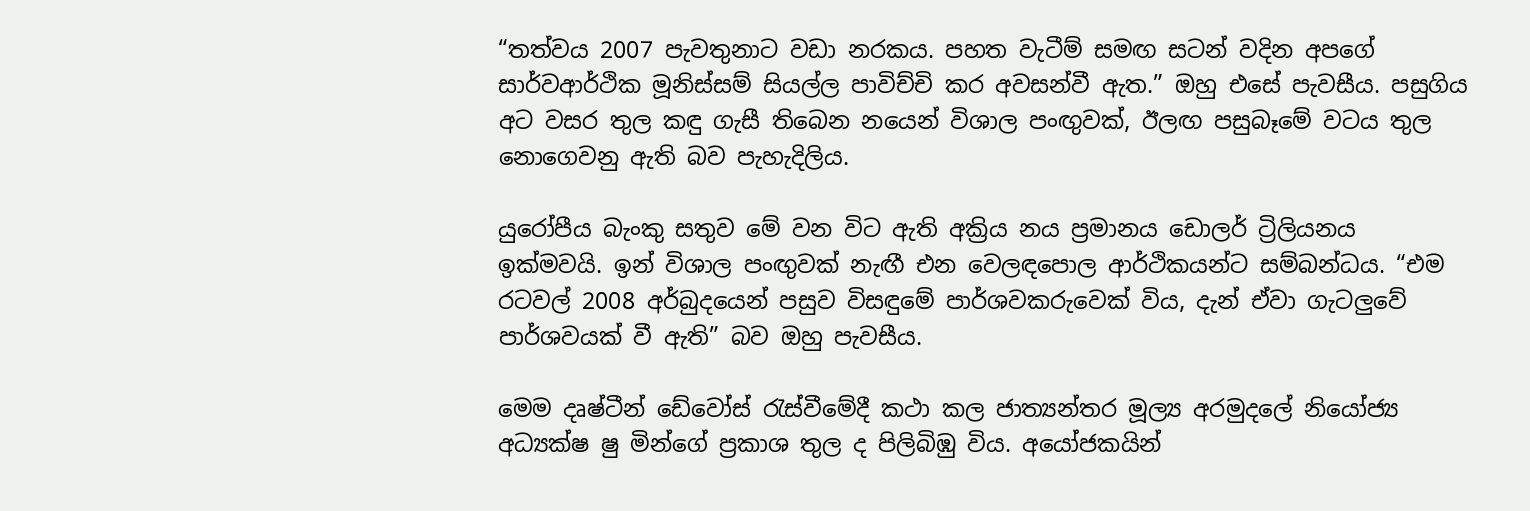“තත්වය 2007 පැවතුනාට වඩා නරකය. පහත වැටීම් සමඟ සටන් වදින අපගේ සාර්වආර්ථික මූනිස්සම් සියල්ල පාවිච්චි කර අවසන්වී ඇත.” ඔහු එසේ පැවසීය. පසුගිය අට වසර තුල කඳු ගැසී තිබෙන නයෙන් විශාල පංඟුවක්, ඊලඟ පසුබෑමේ වටය තුල නොගෙවනු ඇති බව පැහැදිලිය.

යුරෝපීය බැංකු සතුව මේ වන විට ඇති අක්‍රිය නය ප්‍රමානය ඩොලර් ට්‍රිලියනය ඉක්මවයි. ඉන් විශාල පංඟුවක් නැඟී එන වෙලඳපොල ආර්ථිකයන්ට සම්බන්ධය. “එම රටවල් 2008 අර්බුදයෙන් පසුව විසඳුමේ පාර්ශවකරුවෙක් විය, දැන් ඒවා ගැටලුවේ පාර්ශවයක් වී ඇති” බව ඔහු පැවසීය.

මෙම දෘෂ්ටීන් ඩේවෝස් රැස්වීමේදී කථා කල ජාත්‍යන්තර මූල්‍ය අරමුදලේ නියෝජ්‍ය අධ්‍යක්ෂ ෂු මින්ගේ ප්‍රකාශ තුල ද පිලිබිඹු විය. අයෝජකයින්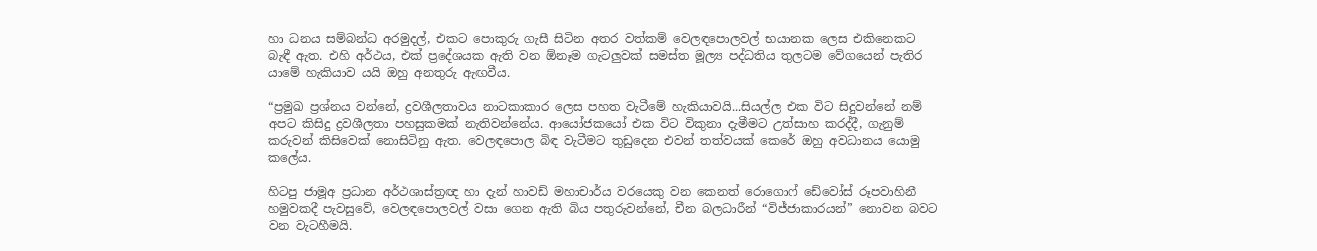හා ධනය සම්බන්ධ අරමුදල්, එකට පොකුරු ගැසී සිටින අතර වත්කම් වෙලඳපොලවල් භයානක ලෙස එකිනෙකට බැඳී ඇත. එහි අර්ථය, එක් ප්‍රදේශයක ඇති වන ඕනෑම ගැටලුවක් සමස්ත මූල්‍ය පද්ධතිය තුලටම වේගයෙන් පැතිර යාමේ හැකියාව යයි ඔහු අනතුරු ඇඟවීය.

“ප්‍රමුඛ ප්‍රශ්නය වන්නේ, ද්‍රවශීලතාවය නාටකාකාර ලෙස පහත වැටීමේ හැකියාවයි...සියල්ල එක විට සිදුවන්නේ නම් අපට කිසිදු ද්‍රවශීලතා පහසුකමක් නැතිවන්නේය. ආයෝජකයෝ එක විට විකුනා දැමීමට උත්සාහ කරද්දී, ගැනුම් කරුවන් කිසිවෙක් නොසිටිනු ඇත. වෙලඳපොල බිඳ වැටීමට තුඩුදෙන එවන් තත්වයක් කෙරේ ඔහු අවධානය යොමු කලේය.

හිටපු ජාමූඅ ප්‍රධාන අර්ථශාස්ත්‍රඥ හා දැන් හාවඩ් මහාචාර්ය වරයෙකු වන කෙනත් රොගොෆ් ඩේවෝස් රූපවාහිනී හමුවකදී පැවසුවේ, වෙලඳපොලවල් වසා ගෙන ඇති බිය පතුරුවන්නේ, චීන බලධාරීන් “විජ්ජාකාරයන්” නොවන බවට වන වැටහීමයි.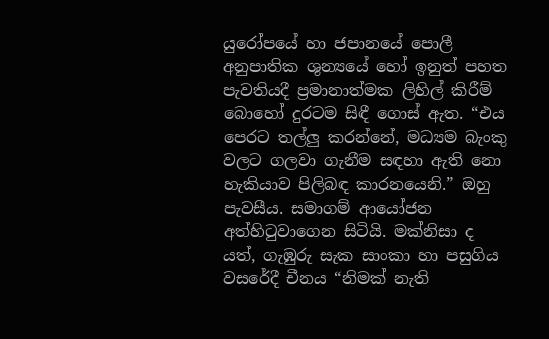යුරෝපයේ හා ජපානයේ පොලී අනුපාතික ශුන්‍යයේ හෝ ඉනුත් පහත පැවතියදී ප්‍රමානාත්මක ලිහිල් කිරීම් බොහෝ දුරටම සිඳී ගොස් ඇත. “එය පෙරට තල්ලු කරන්නේ, මධ්‍යම බැංකු වලට ගලවා ගැනීම සඳහා ඇති නො හැකියාව පිලිබඳ කාරනයෙනි.” ඔහු පැවසීය. සමාගම් ආයෝජන අත්හිටුවාගෙන සිටියි. මක්නිසා ද යත්, ගැඹුරු සැක සාංකා හා පසුගිය වසරේදී චීනය “නිමක් නැති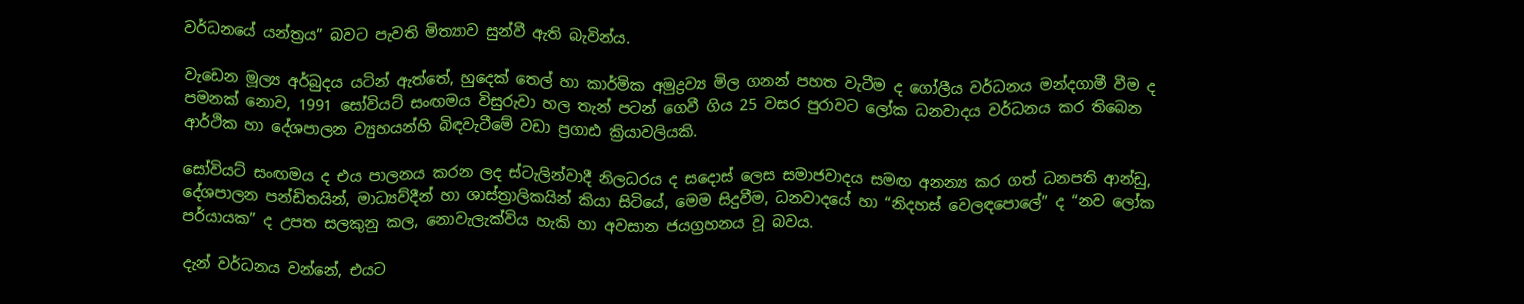වර්ධනයේ යන්ත්‍රය” බවට පැවති මිත්‍යාව සුන්වී ඇති බැවින්ය.

වැඩෙන මූල්‍ය අර්බුදය යටින් ඇත්තේ, හුදෙක් තෙල් හා කාර්මික අමුද්‍රව්‍ය මිල ගනන් පහත වැටීම ද ගෝලීය වර්ධනය මන්දගාමී වීම ද පමනක් නොව, 1991 සෝවියට් සංඟමය විසුරුවා හල තැන් පටන් ගෙවී ගිය 25 වසර පුරාවට ලෝක ධනවාදය වර්ධනය කර තිබෙන ආර්ථික හා දේශපාලන ව්‍යුහයන්හි බිඳවැටීමේ වඩා ප්‍රගාඪ ක්‍රියාවලියකි.

සෝවියට් සංඟමය ද එය පාලනය කරන ලද ස්ටැලින්වාදී නිලධරය ද සදොස් ලෙස සමාජවාදය සමඟ අනන්‍ය කර ගත් ධනපති ආන්ඩු, දේශපාලන පන්ඩිතයින්, මාධ්‍යව්දීන් හා ශාස්ත්‍රාලිකයින් කියා සිටියේ, මෙම සිදුවීම, ධනවාදයේ හා “නිදහස් වෙලඳපොලේ” ද “නව ලෝක පර්යායක” ද උපත සලකුනු කල, නොවැලැක්විය හැකි හා අවසාන ජයග්‍රහනය වූ බවය.

දැන් වර්ධනය වන්නේ, එයට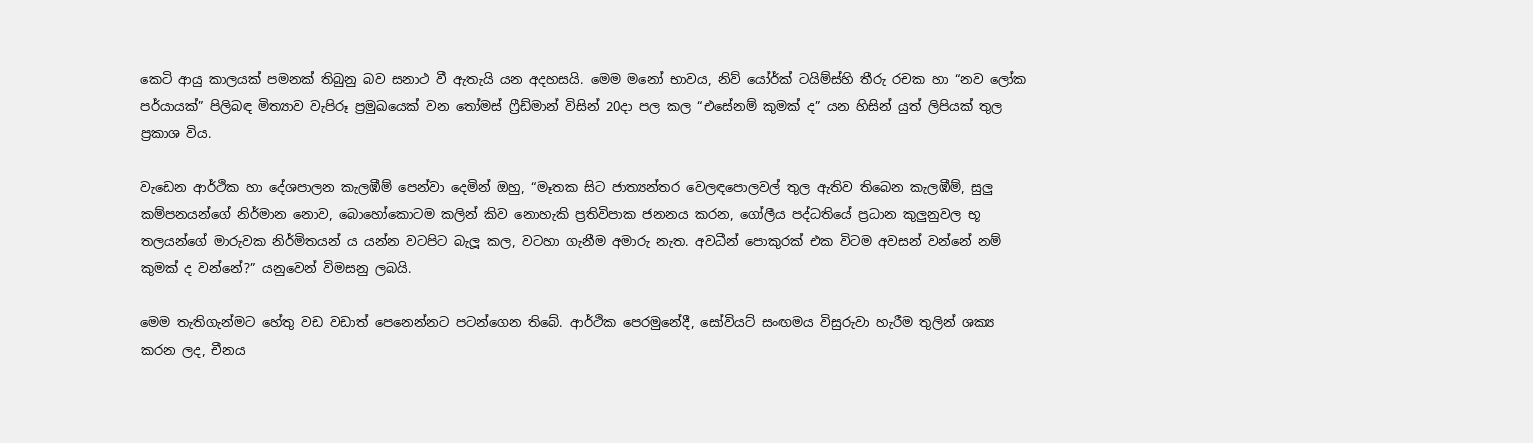කෙටි ආයු කාලයක් පමනක් තිබුනු බව සනාථ වී ඇතැයි යන අදහසයි. මෙම මනෝ භාවය, නිව් යෝර්ක් ටයිම්ස්හි තීරු රචක හා “නව ලෝක පර්යායක්” පිලිබඳ මිත්‍යාව වැපිරූ ප්‍රමුඛයෙක් වන තෝමස් ෆ්‍රීඩ්මාන් විසින් 20දා පල කල “එසේනම් කුමක් ද” යන හිසින් යුත් ලිපියක් තුල ප්‍රකාශ විය.

වැඩෙන ආර්ථික හා දේශපාලන කැලඹීම් පෙන්වා දෙමින් ඔහු, “මෑතක සිට ජාත්‍යන්තර වෙලඳපොලවල් තුල ඇතිව තිබෙන කැලඹීම්, සුලු කම්පනයන්ගේ නිර්මාන නොව, බොහෝකොටම කලින් කිව නොහැකි ප්‍රතිවිපාක ජනනය කරන, ගෝලීය පද්ධතියේ ප්‍රධාන කුලුනුවල භූ තලයන්ගේ මාරුවක නිර්මිතයන් ය යන්න වටපිට බැලූ කල, වටහා ගැනීම අමාරු නැත. අවධීන් පොකුරක් එක විටම අවසන් වන්නේ නම් කුමක් ද වන්නේ?” යනුවෙන් විමසනු ලබයි.

මෙම තැතිගැන්මට හේතු වඩ වඩාත් පෙනෙන්නට පටන්ගෙන තිබේ. ආර්ථික පෙරමුනේදී, සෝවියට් සංඟමය විසුරුවා හැරීම තුලින් ශක්‍ය කරන ලද, චීනය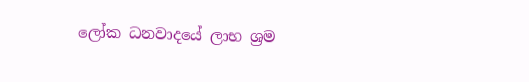ලෝක ධනවාදයේ ලාභ ශ්‍රම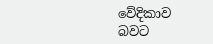වේදිකාව බවට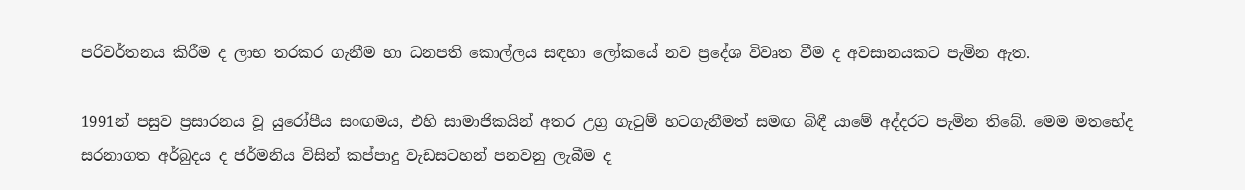පරිවර්තනය කිරීම ද ලාභ තරකර ගැනීම හා ධනපති කොල්ලය සඳහා ලෝකයේ නව ප්‍රදේශ විවෘත වීම ද අවසානයකට පැමින ඇත.

1991න් පසුව ප්‍රසාරනය වූ යුරෝපීය සංඟමය, එහි සාමාජිකයින් අතර උග්‍ර ගැටුම් හටගැනීමත් සමඟ බිඳී යාමේ අද්දරට පැමින තිබේ. මෙම මතභේද සරනාගත අර්බුදය ද ජර්මනිය විසින් කප්පාදු වැඩසටහන් පනවනු ලැබීම ද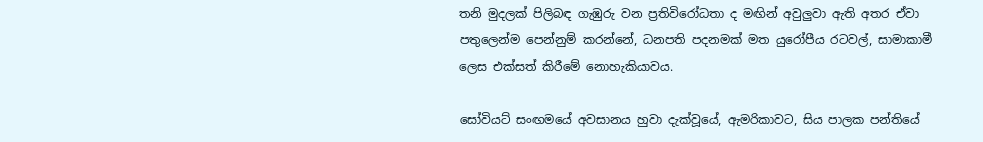තනි මුදලක් පිලිබඳ ගැඹුරු වන ප්‍රතිවිරෝධතා ද මඟින් අවුලුවා ඇති අතර ඒවා පතුලෙන්ම පෙන්නුම් කරන්නේ, ධනපති පදනමක් මත යුරෝපීය රටවල්, සාමාකාමී ලෙස එක්සත් කිරීමේ නොහැකියාවය.

සෝවියට් සංඟමයේ අවසානය හුවා දැක්වූයේ, ඇමරිකාවට, සිය පාලක පන්තියේ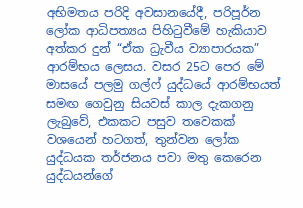අභිමතය පරිදි අවසානයේදී, පරිපූර්න ලෝක ආධිපත්‍යය පිහිටුවීමේ හැකියාව අත්කර දුන් “ඒක ධ්‍රැවීය ව්‍යාපාරයක” ආරම්භය ලෙසය. වසර 25ට පෙර මේ මාසයේ පලමු ගල්ෆ් යුද්ධයේ ආරම්භයත් සමඟ ගෙවුනු සියවස් කාල දැකගනු ලැබුවේ, එකකට පසුව තවෙකක් වශයෙන් හටගත්, තුන්වන ලෝක යුද්ධයක තර්ජනය පවා මතු කෙරෙන යුද්ධයන්ගේ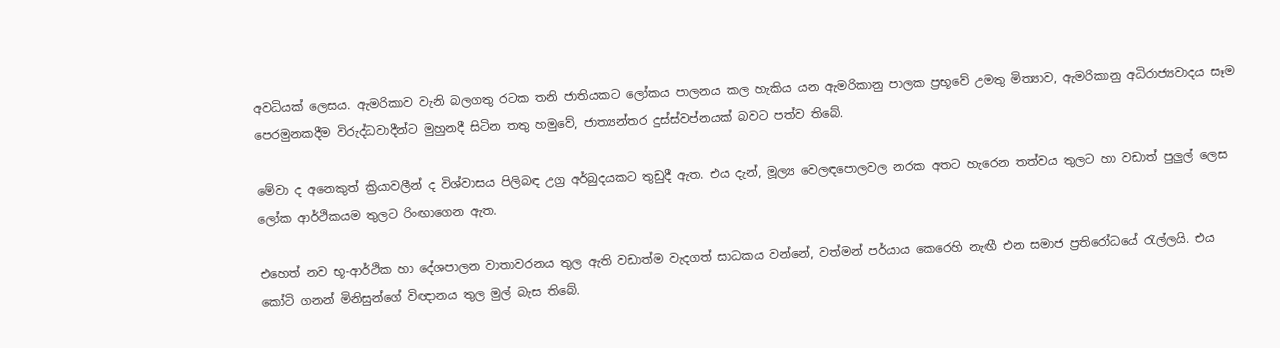අවධියක් ලෙසය. ඇමරිකාව වැනි බලගතු රටක තනි ජාතියකට ලෝකය පාලනය කල හැකිය යන ඇමරිකානු පාලක ප්‍රභූවේ උමතු මිත්‍යාව, ඇමරිකානු අධිරාජ්‍යවාදය සෑම පෙරමුනකදීම විරුද්ධවාදීන්ට මුහුනදී සිටින තතු හමුවේ, ජාත්‍යන්තර දුස්ස්වප්නයක් බවට පත්ව තිබේ.

මේවා ද අනෙකුත් ක්‍රියාවලීන් ද විශ්වාසය පිලිබඳ උග්‍ර අර්බුදයකට තුඩුදී ඇත. එය දැන්, මූල්‍ය වෙලඳපොලවල නරක අතට හැරෙන තත්වය තුලට හා වඩාත් පුලුල් ලෙස ලෝක ආර්ථිකයම තුලට රිංඟාගෙන ඇත.

එහෙත් නව භූ-ආර්ථික හා දේශපාලන වාතාවරනය තුල ඇති වඩාත්ම වැදගත් සාධකය වන්නේ, වත්මන් පර්යාය කෙරෙහි නැඟී එන සමාජ ප්‍රතිරෝධයේ රැල්ලයි. එය කෝටි ගනන් මිනිසුන්ගේ විඥානය තුල මුල් බැස තිබේ.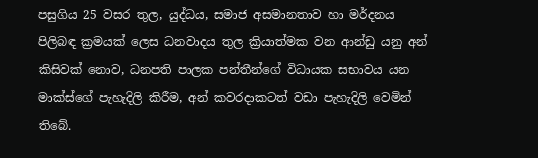පසුගිය 25 වසර තුල, යුද්ධය, සමාජ අසමානතාව හා මර්දනය පිලිබඳ ක්‍රමයක් ලෙස ධනවාදය තුල ක්‍රියාත්මක වන ආන්ඩු යනු අන් කිසිවක් නොව, ධනපති පාලක පන්තීන්ගේ විධායක සභාවය යන මාක්ස්ගේ පැහැදිලි කිරීම, අන් කවරදාකටත් වඩා පැහැදිලි වෙමින් තිබේ.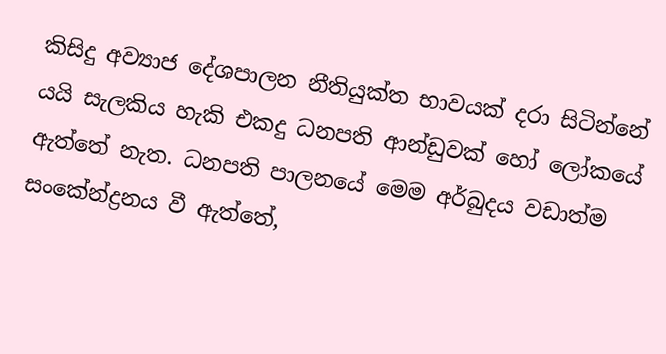කිසිදු අව්‍යාජ දේශපාලන නීතියුක්ත භාවයක් දරා සිටින්නේ යයි සැලකිය හැකි එකදු ධනපති ආන්ඩුවක් හෝ ලෝකයේ ඇත්තේ නැත. ධනපති පාලනයේ මෙම අර්බුදය වඩාත්ම සංකේන්ද්‍රනය වී ඇත්තේ,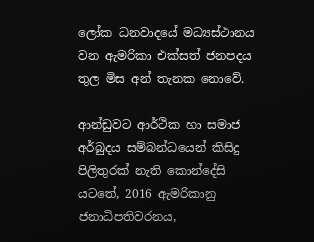ලෝක ධනවාදයේ මධ්‍යස්ථානය වන ඇමරිකා එක්සත් ජනපදය තුල මිස අන් තැනක නොවේ.

ආන්ඩුවට ආර්ථික හා සමාජ අර්බුදය සම්බන්ධයෙන් කිසිදු පිලිතුරක් නැති කොන්දේසි යටතේ, 2016 ඇමරිකානු ජනාධිපතිවරනය,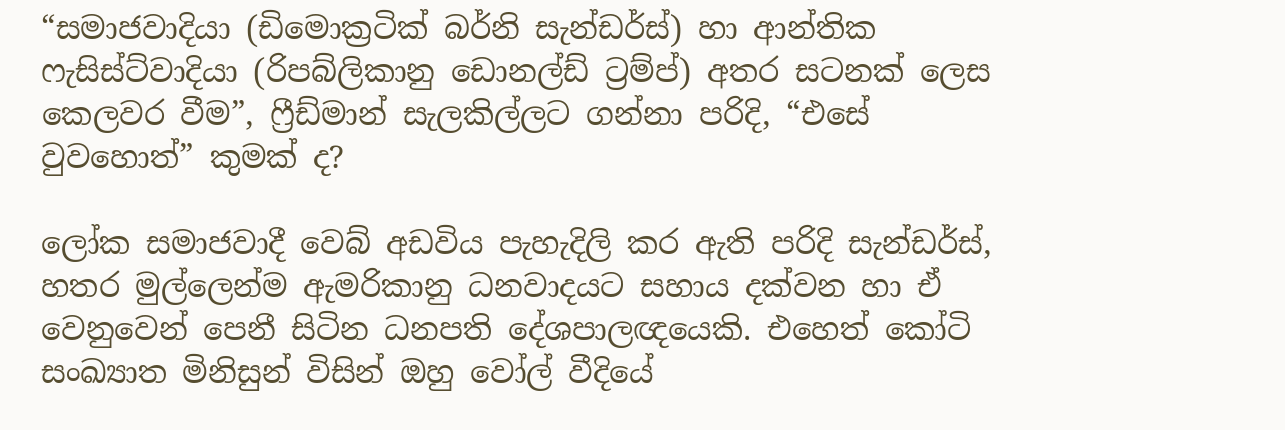“සමාජවාදියා (ඩිමොක්‍රටික් බර්නි සැන්ඩර්ස්) හා ආන්තික ෆැසිස්ට්වාදියා (රිපබ්ලිකානු ඩොනල්ඩ් ට්‍රම්ප්) අතර සටනක් ලෙස කෙලවර වීම”, ෆ්‍රීඩ්මාන් සැලකිල්ලට ගන්නා පරිදි, “එසේ වුවහොත්” කුමක් ද?

ලෝක සමාජවාදී වෙබ් අඩවිය පැහැදිලි කර ඇති පරිදි සැන්ඩර්ස්, හතර මුල්ලෙන්ම ඇමරිකානු ධනවාදයට සහාය දක්වන හා ඒ වෙනුවෙන් පෙනී සිටින ධනපති දේශපාලඥයෙකි. එහෙත් කෝටි සංඛ්‍යාත මිනිසුන් විසින් ඔහු වෝල් වීදියේ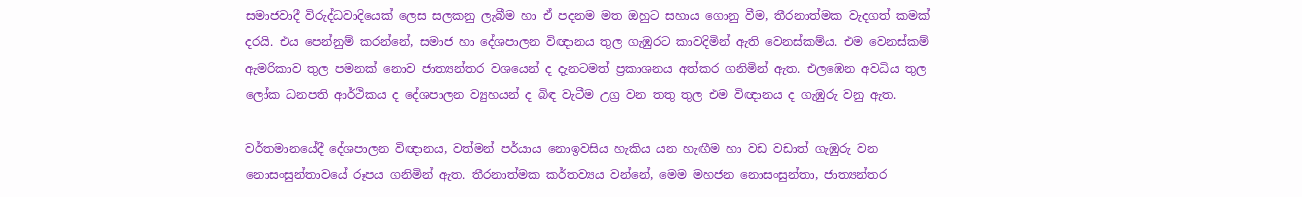සමාජවාදී විරුද්ධවාදියෙක් ලෙස සලකනු ලැබීම හා ඒ පදනම මත ඔහුට සහාය ගොනු වීම, තීරනාත්මක වැදගත් කමක් දරයි. එය පෙන්නුම් කරන්නේ, සමාජ හා දේශපාලන විඥානය තුල ගැඹුරට කාවදිමින් ඇති වෙනස්කම්ය. එම වෙනස්කම් ඇමරිකාව තුල පමනක් නොව ජාත්‍යන්තර වශයෙන් ද දැනටමත් ප්‍රකාශනය අත්කර ගනිමින් ඇත. එලඹෙන අවධිය තුල ලෝක ධනපති ආර්ථිකය ද දේශපාලන ව්‍යුහයන් ද බිඳ වැටීම උග්‍ර වන තතු තුල එම විඥානය ද ගැඹුරු වනු ඇත.

වර්තමානයේදී දේශපාලන විඥානය, වත්මන් පර්යාය නොඉවසිය හැකිය යන හැඟීම හා වඩ වඩාත් ගැඹුරු වන නොසංසුන්තාවයේ රූපය ගනිමින් ඇත. තීරනාත්මක කර්තව්‍යය වන්නේ, මෙම මහජන නොසංසුන්තා, ජාත්‍යන්තර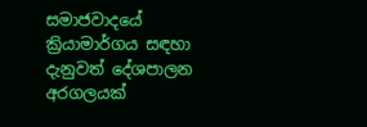සමාජවාදයේ ක්‍රියාමාර්ගය සඳහා දැනුවත් දේශපාලන අරගලයක්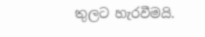තුලට හැරවීමයි.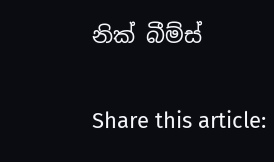නික් බීම්ස්

Share this article: